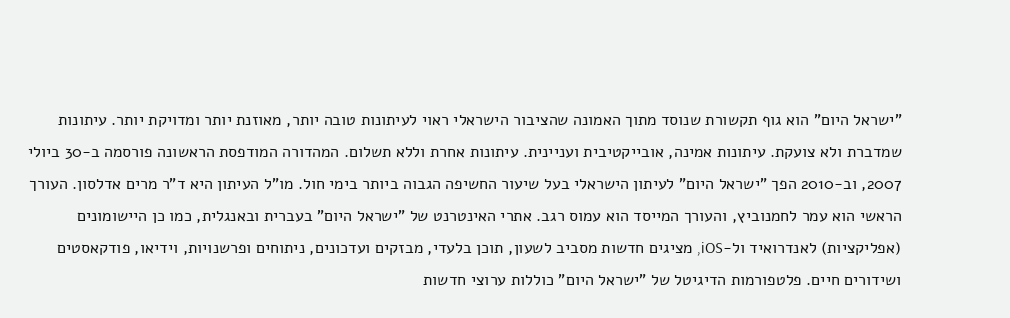"ישראל היום" הוא גוף תקשורת שנוסד מתוך האמונה שהציבור הישראלי ראוי לעיתונות טובה יותר, מאוזנת יותר ומדויקת יותר. עיתונות שמדברת ולא צועקת. עיתונות אמינה, אובייקטיבית ועניינית. עיתונות אחרת וללא תשלום. המהדורה המודפסת הראשונה פורסמה ב-30 ביולי 2007, וב-2010 הפך "ישראל היום" לעיתון הישראלי בעל שיעור החשיפה הגבוה ביותר בימי חול. מו"ל העיתון היא ד"ר מרים אדלסון. העורך הראשי הוא עמר לחמנוביץ, והעורך המייסד הוא עמוס רגב. אתרי האינטרנט של "ישראל היום" בעברית ובאנגלית, כמו כן היישומונים (אפליקציות) לאנדרואיד ול-iOS, מציגים חדשות מסביב לשעון, תוכן בלעדי, מבזקים ועדכונים, ניתוחים ופרשנויות, וידיאו, פודקאסטים ושידורים חיים. פלטפורמות הדיגיטל של "ישראל היום" כוללות ערוצי חדשות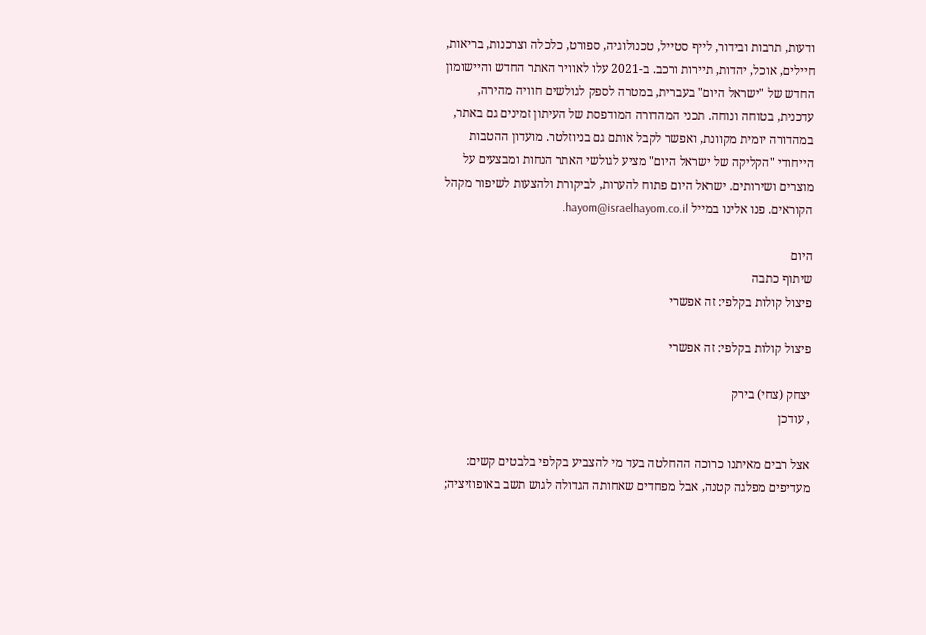ודעות, תרבות ובידור, לייף סטייל, טכנולוגיה, ספורט, כלכלה וצרכנות, בריאות, חיילים, אוכל, יהדות, תיירות ורכב. ב-2021 עלו לאוויר האתר החדש והיישומון החדש של "ישראל היום" בעברית, במטרה לספק לגולשים חוויה מהירה, עדכנית, בטוחה ונוחה. תכני המהדורה המודפסת של העיתון זמינים גם באתר, במהדורה יומית מקוונת, ואפשר לקבל אותם גם בניוזלטר. מועדון ההטבות הייחודי "הקליקה של ישראל היום" מציע לגולשי האתר הנחות ומבצעים על מוצרים ושירותים. ישראל היום פתוח להערות, לביקורת ולהצעות לשיפור מקהל הקוראים. פנו אלינו במייל hayom@israelhayom.co.il.

היום
שיתוף כתבה
פיצול קולות בקלפי: זה אפשרי

פיצול קולות בקלפי: זה אפשרי

יצחק (צחי) בירק
, עודכן

אצל רבים מאיתנו כרוכה ההחלטה בעד מי להצביע בקלפי בלבטים קשים: מעדיפים מפלגה קטנה, אבל מפחדים שאחותה הגדולה לגוש תשב באופוזיציה;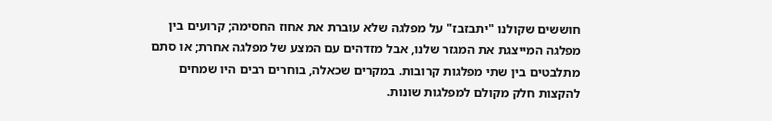חוששים שקולנו "יתבזבז" על מפלגה שלא עוברת את אחוז החסימה; קרועים בין מפלגה המייצגת את המגזר שלנו, אבל מזדהים עם המצע של מפלגה אחרת; או סתם מתלבטים בין שתי מפלגות קרובות. במקרים שכאלה, בוחרים רבים היו שמחים להקצות חלק מקולם למפלגות שונות.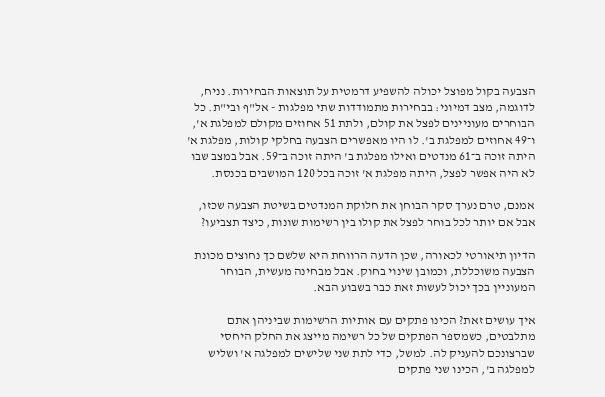הצבעה בקול מפוצל יכולה להשפיע דרמטית על תוצאות הבחירות. נניח, לדוגמה, מצב דמיוני: בבחירות מתמודדות שתי מפלגות - אל"ף ובי"ת. כל הבוחרים מעוניינים לפצל את קולם, ולתת 51 אחוזים מקולם למפלגת א', ו־49 אחוזים למפלגת ב'. לו היו מאפשרים הצבעה בחלקי קולות, מפלגת א' היתה זוכה ב־61 מנדטים ואילו מפלגת ב' היתה זוכה ב־59. אבל במצב שבו לא היה אפשר לפצל, היתה מפלגת א' זוכה בכל 120 המושבים בכנסת.

אמנם, טרם נערך סקר הבוחן את חלוקת המנדטים בשיטת הצבעה שכזו, אבל אם יותר לכל בוחר לפצל את קולו בין רשימות שונות, כיצד תצביעו?

הדיון תיאורטי לכאורה, שכן הדעה הרווחת היא שלשם כך נחוצים מכונת הצבעה משוכללת, וכמובן שינוי בחוק. אבל מבחינה מעשית, הבוחר המעוניין בכך יכול לעשות זאת כבר בשבוע הבא.

איך עושים זאת? הכינו פתקים עם אותיות הרשימות שביניהן אתם מתלבטים, כשמספר הפתקים של כל רשימה מייצג את החלק היחסי שברצונכם להעניק לה. למשל, כדי לתת שני שלישים למפלגה א' ושליש למפלגה ב', הכינו שני פתקים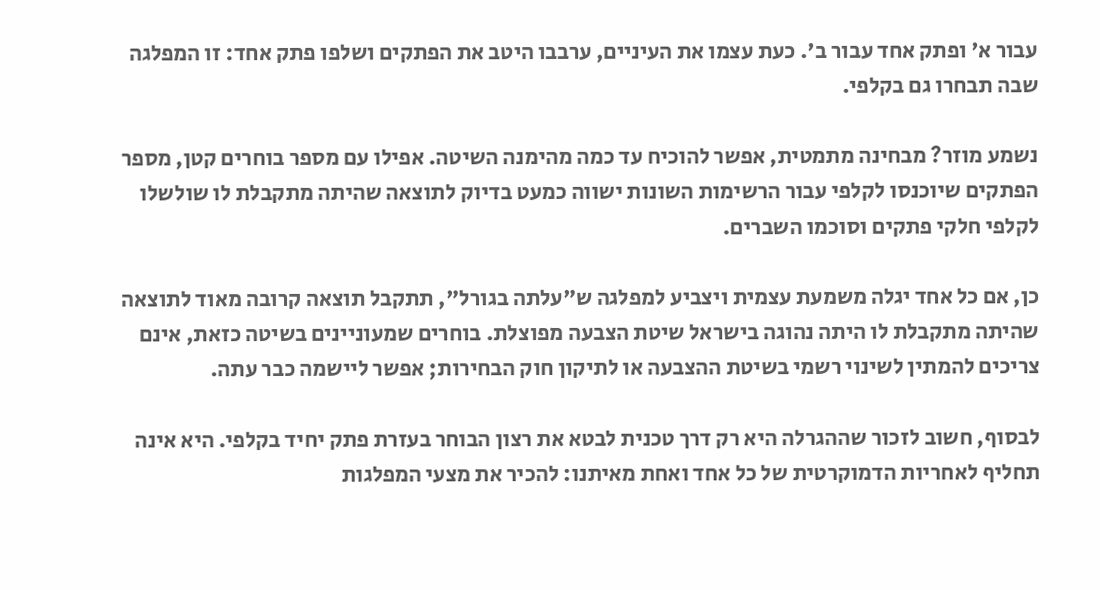עבור א' ופתק אחד עבור ב'. כעת עצמו את העיניים, ערבבו היטב את הפתקים ושלפו פתק אחד: זו המפלגה שבה תבחרו גם בקלפי.

נשמע מוזר? מבחינה מתמטית, אפשר להוכיח עד כמה מהימנה השיטה. אפילו עם מספר בוחרים קטן, מספר הפתקים שיוכנסו לקלפי עבור הרשימות השונות ישווה כמעט בדיוק לתוצאה שהיתה מתקבלת לו שולשלו לקלפי חלקי פתקים וסוכמו השברים.

כן, אם כל אחד יגלה משמעת עצמית ויצביע למפלגה ש"עלתה בגורל", תתקבל תוצאה קרובה מאוד לתוצאה שהיתה מתקבלת לו היתה נהוגה בישראל שיטת הצבעה מפוצלת. בוחרים שמעוניינים בשיטה כזאת, אינם צריכים להמתין לשינוי רשמי בשיטת ההצבעה או לתיקון חוק הבחירות; אפשר ליישמה כבר עתה.

לבסוף, חשוב לזכור שההגרלה היא רק דרך טכנית לבטא את רצון הבוחר בעזרת פתק יחיד בקלפי. היא אינה תחליף לאחריות הדמוקרטית של כל אחד ואחת מאיתנו: להכיר את מצעי המפלגות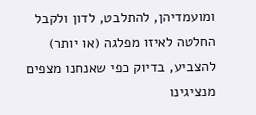ומועמדיהן, להתלבט, לדון ולקבל החלטה לאיזו מפלגה (או יותר) להצביע, בדיוק כפי שאנחנו מצפים מנציגינו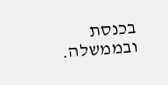בכנסת ובממשלה.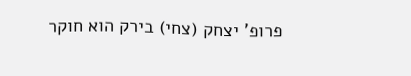פרופ' יצחק (צחי) בירק הוא חוקר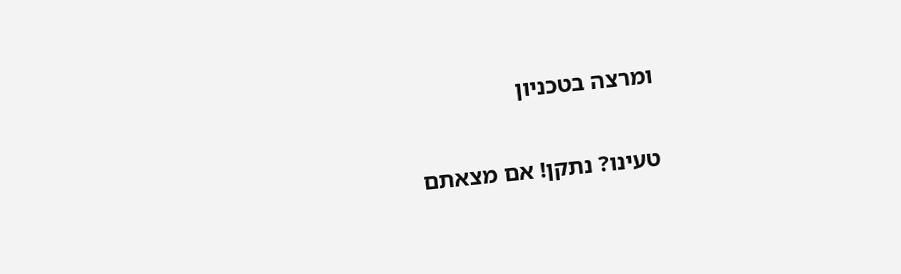ומרצה בטכניון

טעינו? נתקן! אם מצאתם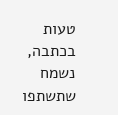טעות בכתבה, נשמח שתשתפו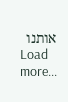אותנו
Load more...